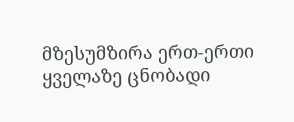მზესუმზირა ერთ-ერთი ყველაზე ცნობადი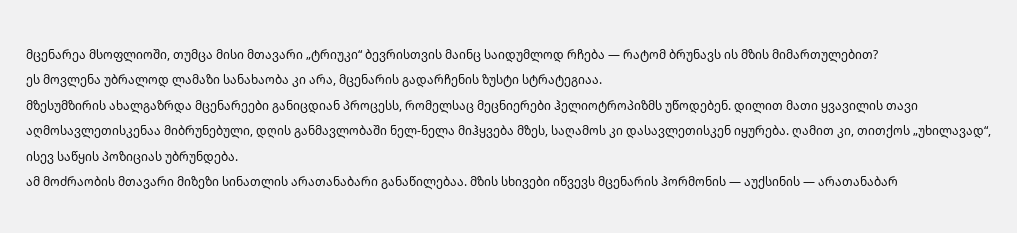მცენარეა მსოფლიოში, თუმცა მისი მთავარი „ტრიუკი“ ბევრისთვის მაინც საიდუმლოდ რჩება — რატომ ბრუნავს ის მზის მიმართულებით?
ეს მოვლენა უბრალოდ ლამაზი სანახაობა კი არა, მცენარის გადარჩენის ზუსტი სტრატეგიაა.
მზესუმზირის ახალგაზრდა მცენარეები განიცდიან პროცესს, რომელსაც მეცნიერები ჰელიოტროპიზმს უწოდებენ. დილით მათი ყვავილის თავი აღმოსავლეთისკენაა მიბრუნებული, დღის განმავლობაში ნელ-ნელა მიჰყვება მზეს, საღამოს კი დასავლეთისკენ იყურება. ღამით კი, თითქოს „უხილავად“, ისევ საწყის პოზიციას უბრუნდება.
ამ მოძრაობის მთავარი მიზეზი სინათლის არათანაბარი განაწილებაა. მზის სხივები იწვევს მცენარის ჰორმონის — აუქსინის — არათანაბარ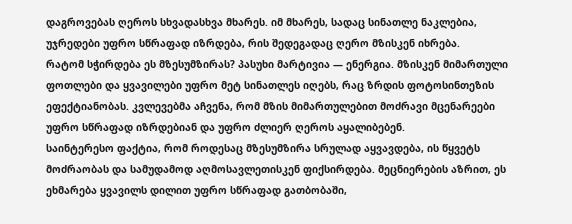დაგროვებას ღეროს სხვადასხვა მხარეს. იმ მხარეს, სადაც სინათლე ნაკლებია, უჯრედები უფრო სწრაფად იზრდება, რის შედეგადაც ღერო მზისკენ იხრება.
რატომ სჭირდება ეს მზესუმზირას? პასუხი მარტივია — ენერგია. მზისკენ მიმართული ფოთლები და ყვავილები უფრო მეტ სინათლეს იღებს, რაც ზრდის ფოტოსინთეზის ეფექტიანობას. კვლევებმა აჩვენა, რომ მზის მიმართულებით მოძრავი მცენარეები უფრო სწრაფად იზრდებიან და უფრო ძლიერ ღეროს აყალიბებენ.
საინტერესო ფაქტია, რომ როდესაც მზესუმზირა სრულად აყვავდება, ის წყვეტს მოძრაობას და სამუდამოდ აღმოსავლეთისკენ ფიქსირდება. მეცნიერების აზრით, ეს ეხმარება ყვავილს დილით უფრო სწრაფად გათბობაში,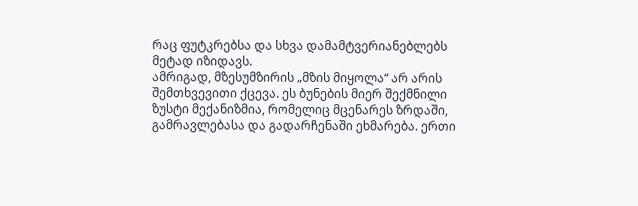რაც ფუტკრებსა და სხვა დამამტვერიანებლებს მეტად იზიდავს.
ამრიგად, მზესუმზირის „მზის მიყოლა“ არ არის შემთხვევითი ქცევა. ეს ბუნების მიერ შექმნილი ზუსტი მექანიზმია, რომელიც მცენარეს ზრდაში, გამრავლებასა და გადარჩენაში ეხმარება. ერთი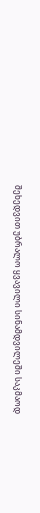შეხედვით უბრალო ყვავილი სინამდვილეში საკმაოდ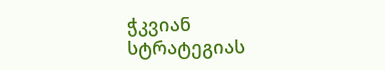ჭკვიან სტრატეგიას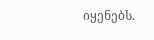იყენებს.